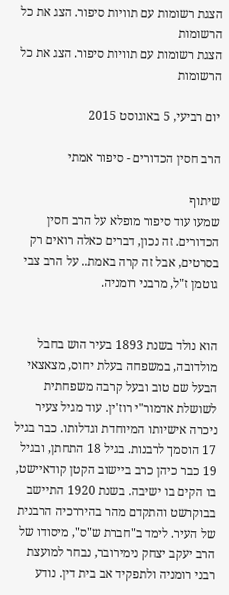הצגת רשומות עם תוויות סיפור. הצג את כל הרשומות
הצגת רשומות עם תוויות סיפור. הצג את כל הרשומות

יום רביעי, 5 באוגוסט 2015

הרב חסין הכדורים - סיפור אמתי

שיתוף
שמעו עוד סיפור מופלא על הרב חסין הכדורים. זה נכון, דברים כאלה רואים רק בסרטים, אבל זה קרה באמת.. על הרב צבי גוטמן ז"ל, מרבני רומניה.


הוא נולד בשנת 1893 בעיר הוש בחבל מולדובה, במשפחה בעלת יחוס, מצאצאי הבעל שם טוב ובעל קרבה משפחתית לשושלת אדמור"י רוז'ין. עוד מגיל צעיר ניכרה אישיותו המיוחדת וגדלותו. כבר בגיל 17 הוסמך לרבנות. בגיל 18 התחתן, ובגיל 19 כבר כיהן כרב ביישוב הקטן קודאיישט, בו הקים בו ישיבה. בשנת 1920 התיישב בבוקרשט והתקדם מהר בהיררכיה הרבנית של העיר. לימד ב"חברת ש"ס", מיסודו של הרב יעקב יצחק נימירובר, נבחר למועצת רבני רומניה ולתפקיד אב בית דין. נודע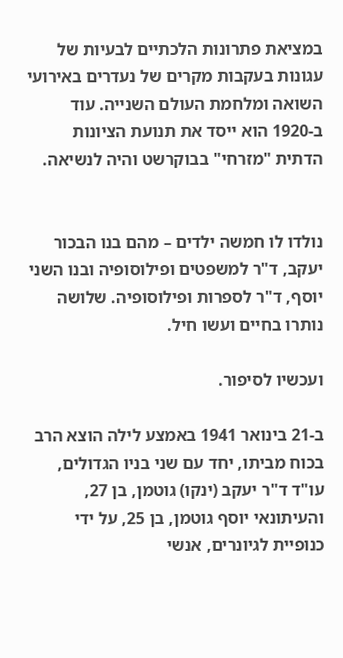במציאת פתרונות הלכתיים לבעיות של עגונות בעקבות מקרים של נעדרים באירועי השואה ומלחמת העולם השנייה. עוד ב-1920 הוא ייסד את תנועת הציונות הדתית "מזרחי" בבוקרשט והיה לנשיאה.


נולדו לו חמשה ילדים – מהם בנו הבכור יעקב, ד"ר למשפטים ופילוסופיה ובנו השני יוסף, ד"ר לספרות ופילוסופיה. שלושה נותרו בחיים ועשו חיל.

ועכשיו לסיפור.

ב-21 בינואר 1941 באמצע לילה הוצא הרב בכוח מביתו, יחד עם שני בניו הגדולים, עו"ד ד"ר יעקב (ינקו) גוטמן, בן 27, והעיתונאי יוסף גוטמן, בן 25, על ידי כנופיית לגיונרים, אנשי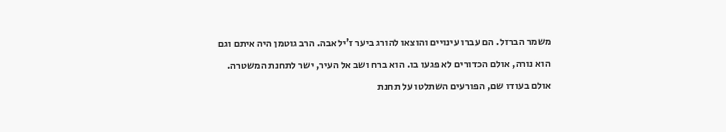משמר הברזל. הם עברו עינויים והוצאו להורג ביער ז'ילאבה. הרב גוטמן היה איתם וגם הוא נורה, אולם הכדורים לא פגעו בו. הוא ברח ושב אל העיר, ישר לתחנת המשטרה. אולם בעודו שם, הפורעים השתלטו על תחנת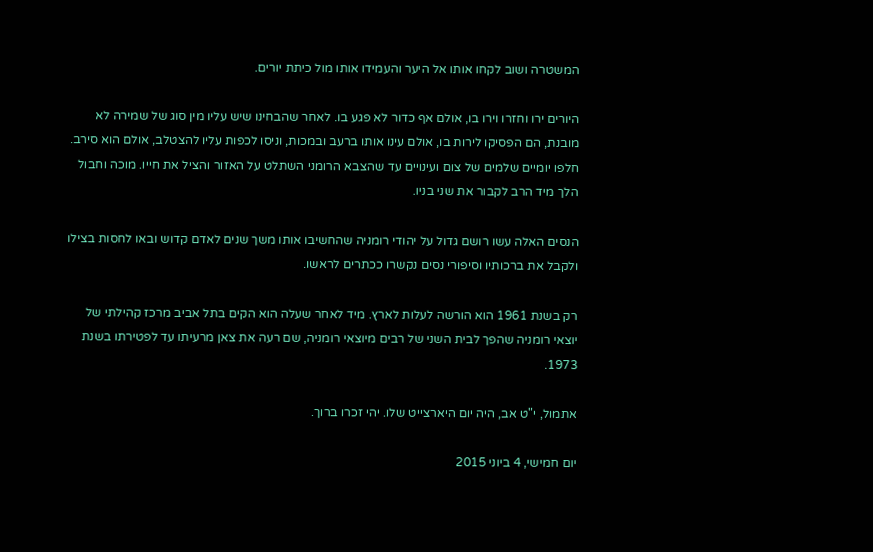המשטרה ושוב לקחו אותו אל היער והעמידו אותו מול כיתת יורים.

היורים ירו וחזרו וירו בו, אולם אף כדור לא פגע בו. לאחר שהבחינו שיש עליו מין סוג של שמירה לא מובנת, הם הפסיקו לירות בו, אולם עינו אותו ברעב ובמכות, וניסו לכפות עליו להצטלב, אולם הוא סירב. חלפו יומיים שלמים של צום ועינויים עד שהצבא הרומני השתלט על האזור והציל את חייו. מוכה וחבול הלך מיד הרב לקבור את שני בניו.

הנסים האלה עשו רושם גדול על יהודי רומניה שהחשיבו אותו משך שנים לאדם קדוש ובאו לחסות בצילו ולקבל את ברכותיו וסיפורי נסים נקשרו ככתרים לראשו.

רק בשנת 1961 הוא הורשה לעלות לארץ. מיד לאחר שעלה הוא הקים בתל אביב מרכז קהילתי של יוצאי רומניה שהפך לבית השני של רבים מיוצאי רומניה, שם רעה את צאן מרעיתו עד לפטירתו בשנת 1973.

אתמול, י"ט אב, היה יום היארצייט שלו. יהי זכרו ברוך.

יום חמישי, 4 ביוני 2015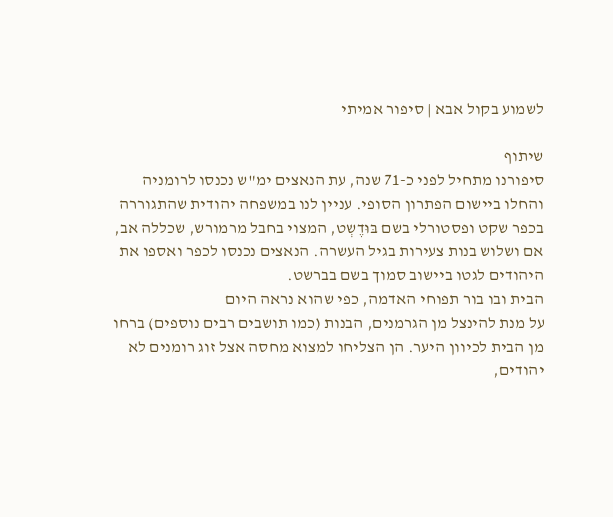לשמוע בקול אבא | סיפור אמיתי

שיתוף
סיפורנו מתחיל לפני כ-71 שנה, עת הנאצים ימ"ש נכנסו לרומניה והחלו ביישום הפתרון הסופי. עניין לנו במשפחה יהודית שהתגוררה בכפר שקט ופסטורלי בשם בּוּדֶשְט, המצוי בחבל מרמורש, שכללה אב, אם ושלוש בנות צעירות בגיל העשרה. הנאצים נכנסו לכפר ואספו את היהודים לגטו ביישוב סמוך בשם בברשט.
הבית ובו בור תפוחי האדמה, כפי שהוא נראה היום
על מנת להינצל מן הגרמנים, הבנות (כמו תושבים רבים נוספים) ברחו מן הבית לכיוון היער. הן הצליחו למצוא מחסה אצל זוג רומנים לא יהודים,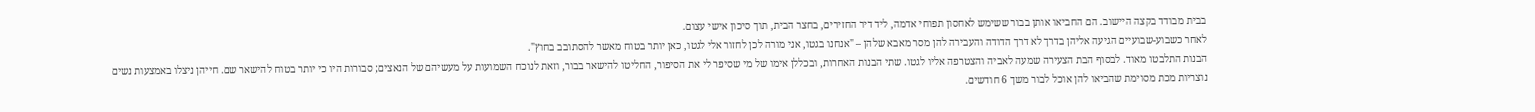בבית מבודד בקצה היישוב. הם החביאו אותן בבור ששימש לאחסון תפוחי אדמה, ליד דיר החזירים, בחצר הבית, תוך סיכון אישי עצום.
לאחר כשבוע-שבועיים הגיעה אליהן בדרך לא דרך הדודה והעבירה להן מסר מאבא שלהן – "אנחנו בגטו, אני מורה לכן לחזור אלי לגטו, כאן יותר בטוח מאשר להסתובב בחוץ".
הבנות התלבטו מאוד. לבסוף הבת הצעירה שמעה לאביה והצטרפה אליו לגטו. שתי הבנות האחרות, ובכללן אימו של מי שסיפר לי את הסיפור, החליטו להישאר בבור, וזאת לנוכח השמועות על מעשיהם של הנאצים; סבורות היו כי יותר בטוח להישאר שם. חייהן ניצלו באמצעות נשים נוצריות מכת מסוימת שהביאו להן אוכל לבור משך 6 חודשים.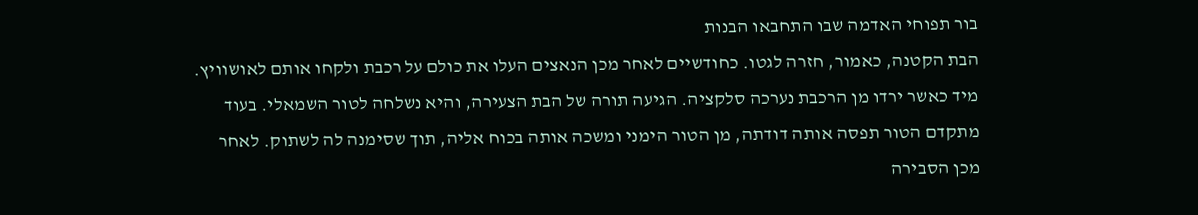בור תפוחי האדמה שבו התחבאו הבנות
הבת הקטנה, כאמור, חזרה לגטו. כחודשיים לאחר מכן הנאצים העלו את כולם על רכבת ולקחו אותם לאושוויץ. מיד כאשר ירדו מן הרכבת נערכה סלקציה. הגיעה תורה של הבת הצעירה, והיא נשלחה לטור השמאלי. בעוד מתקדם הטור תפסה אותה דודתה, מן הטור הימני ומשכה אותה בכוח אליה, תוך שסימנה לה לשתוק. לאחר מכן הסבירה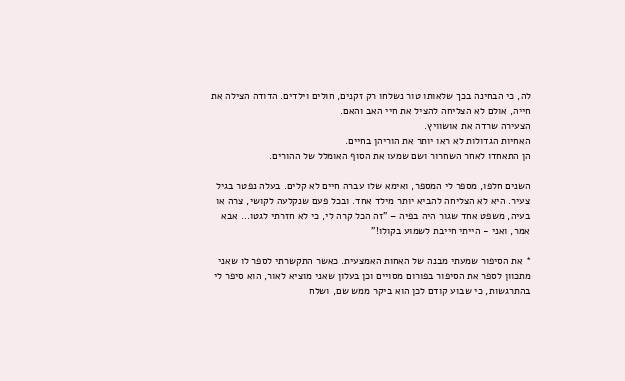לה, כי הבחינה בכך שלאותו טור נשלחו רק זקנים, חולים וילדים. הדודה הצילה את חייה, אולם לא הצליחה להציל את חיי האב והאם.
הצעירה שרדה את אושוויץ.
האחיות הגדולות לא ראו יותר את הוריהן בחיים.
הן התאחדו לאחר השחרור ושם שמעו את הסוף האומלל של ההורים.

השנים חלפו, מספר לי המספר, ואימא שלו עברה חיים לא קלים. בעלה נפטר בגיל צעיר. היא לא הצליחה להביא יותר מילד אחד. ובכל פעם שנקלעה לקושי, צרה או בעיה, משפט אחד שגור היה בפיה – "זה הכל קרה לי, כי לא חזרתי לגטו... אבא אמר, ואני - הייתי חייבת לשמוע בקולו!"

* את הסיפור שמעתי מבנה של האחות האמצעית. כאשר התקשרתי לספר לו שאני מתכוון לספר את הסיפור בפורום מסויים וכן בעלון שאני מוציא לאור, הוא סיפר לי בהתרגשות, כי שבוע קודם לכן הוא ביקר ממש שם, ושלח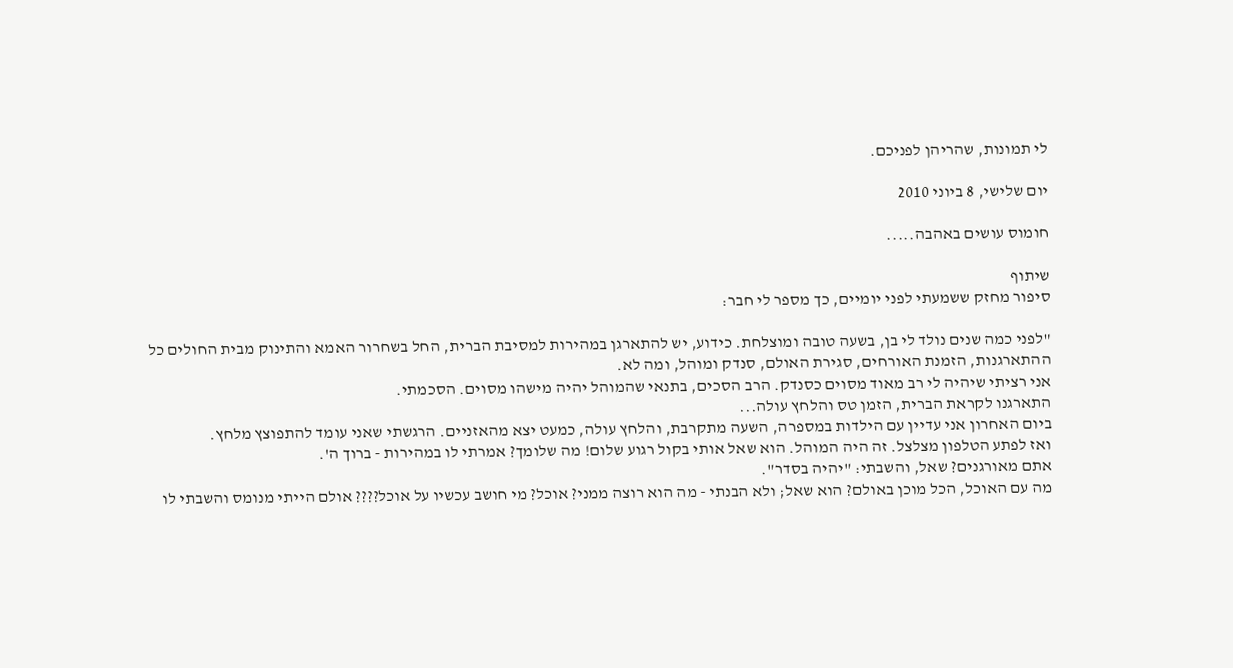לי תמונות, שהריהן לפניכם.

יום שלישי, 8 ביוני 2010

חומוס עושים באהבה.....

שיתוף
סיפור מחזק ששמעתי לפני יומיים, כך מספר לי חבר:

"לפני כמה שנים נולד לי בן, בשעה טובה ומוצלחת. כידוע, יש להתארגן במהירות למסיבת הברית, החל בשחרור האמא והתינוק מבית החולים כל ההתארגנות, הזמנת האורחים, סגירת האולם, סנדק ומוהל, ומה לא.
אני רציתי שיהיה לי רב מאוד מסוים כסנדק. הרב הסכים, בתנאי שהמוהל יהיה מישהו מסוים. הסכמתי.
התארגנו לקראת הברית, הזמן טס והלחץ עולה...
ביום האחרון אני עדיין עם הילדות במספרה, השעה מתקרבת, והלחץ עולה, כמעט יצא מהאזניים. הרגשתי שאני עומד להתפוצץ מלחץ.
ואז לפתע הטלפון מצלצל. זה היה המוהל. הוא שאל אותי בקול רגוע שלום! מה שלומך? אמרתי לו במהירות - ברוך ה'.
אתם מאורגנים? שאל, והשבתי: "יהיה בסדר".
מה עם האוכל, הכל מוכן באולם? הוא שאל; ולא הבנתי - מה הוא רוצה ממני? אוכל? מי חושב עכשיו על אוכל???? אולם הייתי מנומס והשבתי לו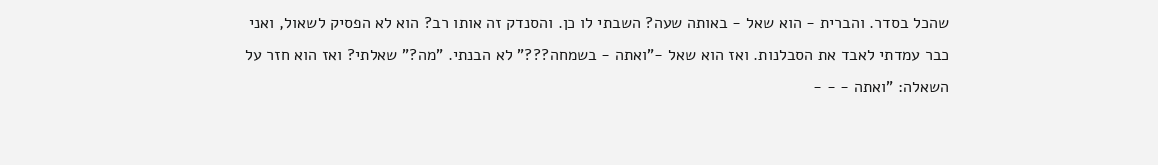שהכל בסדר. והברית - הוא שאל - באותה שעה? השבתי לו כן. והסנדק זה אותו רב? הוא לא הפסיק לשאול, ואני כבר עמדתי לאבד את הסבלנות. ואז הוא שאל -"ואתה - בשמחה???" לא הבנתי. "מה?" שאלתי? ואז הוא חזר על השאלה: "ואתה - - -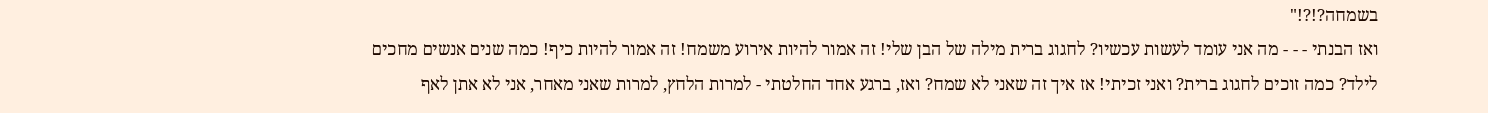בשמחה?!?!"
ואז הבנתי - - - מה אני עומד לעשות עכשיו? לחגוג ברית מילה של הבן שלי! זה אמור להיות אירוע משמח! זה אמור להיות כיף! כמה שנים אנשים מחכים לילד? כמה זוכים לחגוג ברית? ואני זכיתי! אז איך זה שאני לא שמח? ואז, ברגע אחד החלטתי - למרות הלחץ, למרות שאני מאחר, אני לא אתן לאף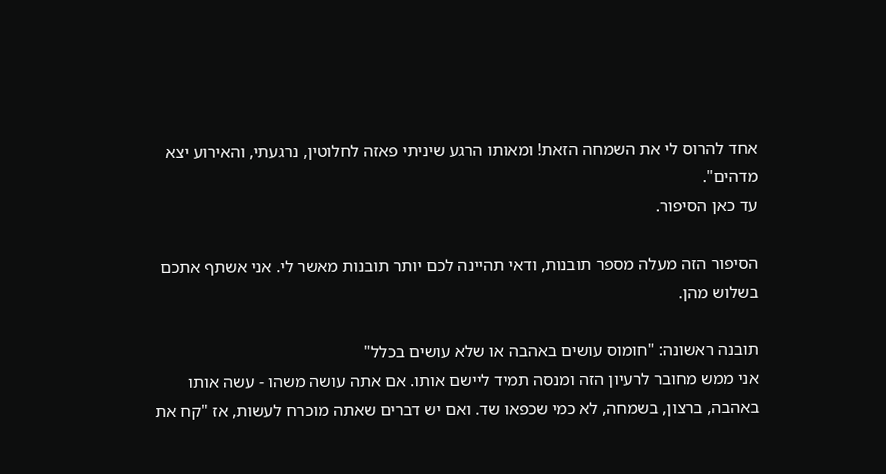אחד להרוס לי את השמחה הזאת! ומאותו הרגע שיניתי פאזה לחלוטין, נרגעתי, והאירוע יצא מדהים".
עד כאן הסיפור.

הסיפור הזה מעלה מספר תובנות, ודאי תהיינה לכם יותר תובנות מאשר לי. אני אשתף אתכם בשלוש מהן.

תובנה ראשונה: "חומוס עושים באהבה או שלא עושים בכלל"
אני ממש מחובר לרעיון הזה ומנסה תמיד ליישם אותו. אם אתה עושה משהו - עשה אותו באהבה, ברצון, בשמחה, לא כמי שכפאו שד. ואם יש דברים שאתה מוכרח לעשות, אז "קח את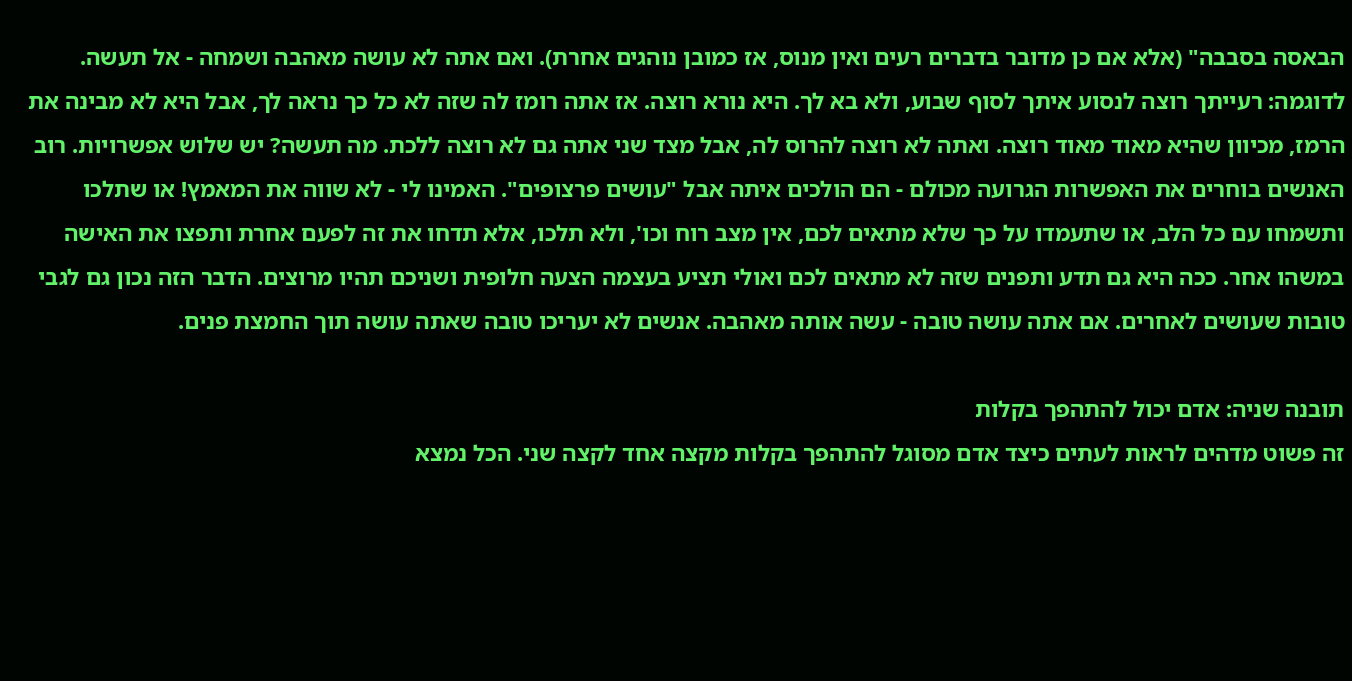הבאסה בסבבה" (אלא אם כן מדובר בדברים רעים ואין מנוס, אז כמובן נוהגים אחרת). ואם אתה לא עושה מאהבה ושמחה - אל תעשה. לדוגמה: רעייתך רוצה לנסוע איתך לסוף שבוע, ולא בא לך. היא נורא רוצה. אז אתה רומז לה שזה לא כל כך נראה לך, אבל היא לא מבינה את הרמז, מכיוון שהיא מאוד מאוד רוצה. ואתה לא רוצה להרוס לה, אבל מצד שני אתה גם לא רוצה ללכת. מה תעשה? יש שלוש אפשרויות. רוב האנשים בוחרים את האפשרות הגרועה מכולם - הם הולכים איתה אבל "עושים פרצופים". האמינו לי - לא שווה את המאמץ! או שתלכו ותשמחו עם כל הלב, או שתעמדו על כך שלא מתאים לכם, אין מצב רוח וכו', ולא תלכו, אלא תדחו את זה לפעם אחרת ותפצו את האישה במשהו אחר. ככה היא גם תדע ותפנים שזה לא מתאים לכם ואולי תציע בעצמה הצעה חלופית ושניכם תהיו מרוצים. הדבר הזה נכון גם לגבי טובות שעושים לאחרים. אם אתה עושה טובה - עשה אותה מאהבה. אנשים לא יעריכו טובה שאתה עושה תוך החמצת פנים.

תובנה שניה: אדם יכול להתהפך בקלות
זה פשוט מדהים לראות לעתים כיצד אדם מסוגל להתהפך בקלות מקצה אחד לקצה שני. הכל נמצא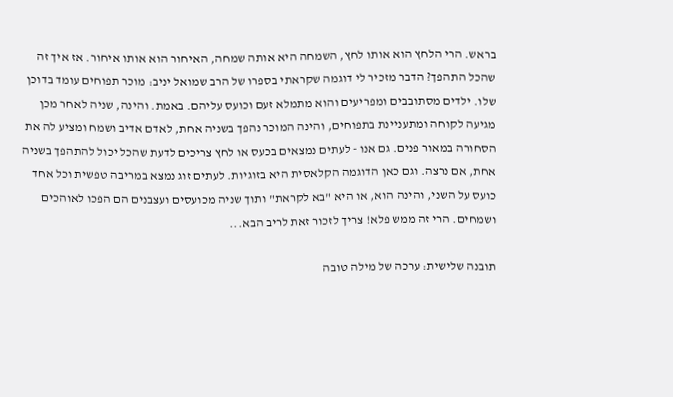בראש. הרי הלחץ הוא אותו לחץ, השמחה היא אותה שמחה, האיחור הוא אותו איחור. אז איך זה שהכל התהפך? הדבר מזכיר לי דוגמה שקראתי בספרו של הרב שמואל יניב: מוכר תפוחים עומד בדוכן שלו. ילדים מסתובבים ומפריעים והוא מתמלא זעם וכועס עליהם. באמת. והינה, שניה לאחר מכן מגיעה לקוחה ומתעניינת בתפוחים, והינה המוכר נהפך בשניה אחת, לאדם אדיב ושמח ומציע לה את הסחורה במאור פנים. גם אנו - לעתים נמצאים בכעס או לחץ צריכים לדעת שהכל יכול להתהפך בשניה אחת, אם נרצה. וגם כאן הדוגמה הקלאסית היא בזוגיות. לעתים זוג נמצא במריבה טפשית וכל אחד כועס על השני, והינה הוא, או היא "בא לקראת" ותוך שניה מכועסים ועצבנים הם הפכו לאוהכים ושמחים. הרי זה ממש פלא! צריך לזכור זאת לריב הבא...

תובנה שלישית: ערכה של מילה טובה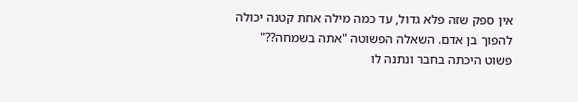אין ספק שזה פלא גדול, עד כמה מילה אחת קטנה יכולה להפוך בן אדם. השאלה הפשוטה "אתה בשמחה??" פשוט היכתה בחבר ונתנה לו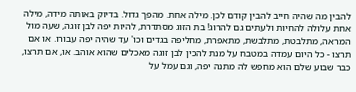להבין מה שהיה חייב להבין קודם לכן. מילה אחת. מהפך גדול. בדיוק באותה מידה, מילה אחת עלולה להחיות ולעתים גם להרוג! בת הזוג מסתדרת, להיות יפה לבן זוגה, שעה מול המראה, מתלבטת, מתלבשת, מתאפרת, מחליפה בגדים וכו' עד שהיה יפה עבורו. או אם תרצו - כל היום עמדה במטבח על מנת להכין לבן זוגה מאכלים שהוא אוהב. או, אם תרצו, כבר שבוע שלם הוא מחפש לה מתנה יפה, וגם עמל על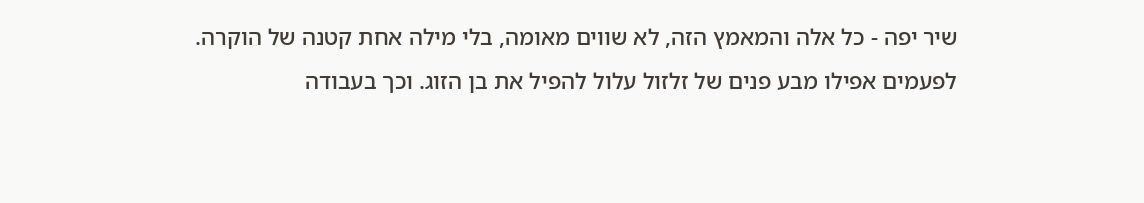שיר יפה - כל אלה והמאמץ הזה, לא שווים מאומה, בלי מילה אחת קטנה של הוקרה. לפעמים אפילו מבע פנים של זלזול עלול להפיל את בן הזוג. וכך בעבודה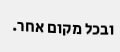ובכל מקום אחר.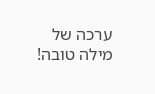ערכה של מילה טובה!